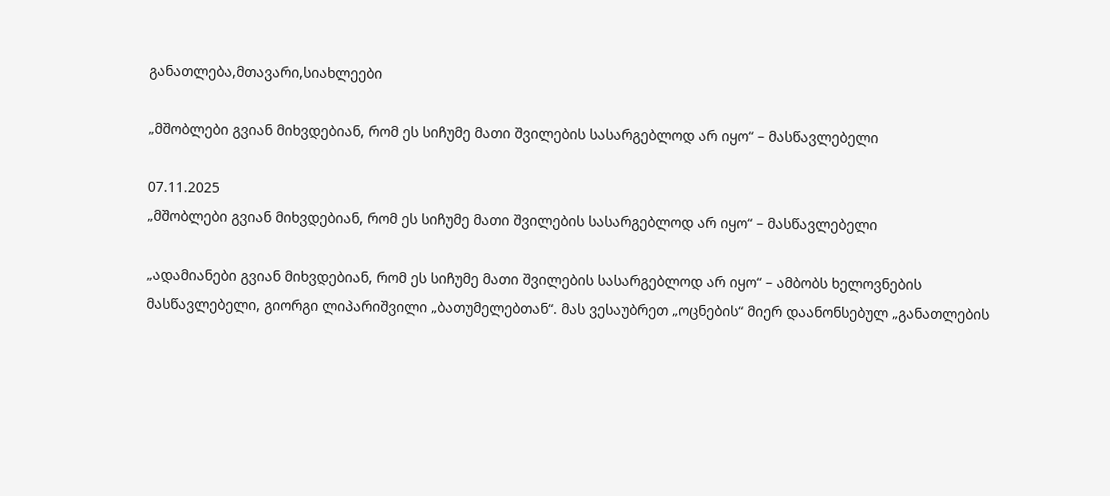განათლება,მთავარი,სიახლეები

„მშობლები გვიან მიხვდებიან, რომ ეს სიჩუმე მათი შვილების სასარგებლოდ არ იყო“ – მასწავლებელი

07.11.2025
„მშობლები გვიან მიხვდებიან, რომ ეს სიჩუმე მათი შვილების სასარგებლოდ არ იყო“ – მასწავლებელი

„ადამიანები გვიან მიხვდებიან, რომ ეს სიჩუმე მათი შვილების სასარგებლოდ არ იყო“ – ამბობს ხელოვნების მასწავლებელი, გიორგი ლიპარიშვილი „ბათუმელებთან“. მას ვესაუბრეთ „ოცნების“ მიერ დაანონსებულ „განათლების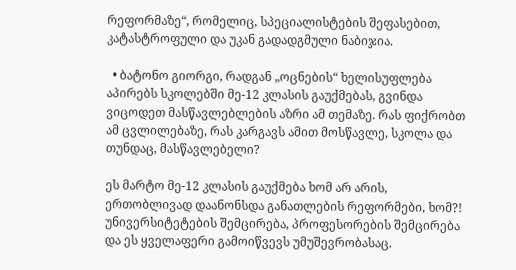რეფორმაზე“, რომელიც, სპეციალისტების შეფასებით, კატასტროფული და უკან გადადგმული ნაბიჯია.

  • ბატონო გიორგი, რადგან „ოცნების“ ხელისუფლება აპირებს სკოლებში მე-12 კლასის გაუქმებას, გვინდა ვიცოდეთ მასწავლებლების აზრი ამ თემაზე. რას ფიქრობთ ამ ცვლილებაზე, რას კარგავს ამით მოსწავლე, სკოლა და თუნდაც, მასწავლებელი?

ეს მარტო მე-12 კლასის გაუქმება ხომ არ არის, ერთობლივად დაანონსდა განათლების რეფორმები, ხომ?! უნივერსიტეტების შემცირება, პროფესორების შემცირება და ეს ყველაფერი გამოიწვევს უმუშევრობასაც.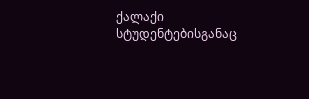ქალაქი სტუდენტებისგანაც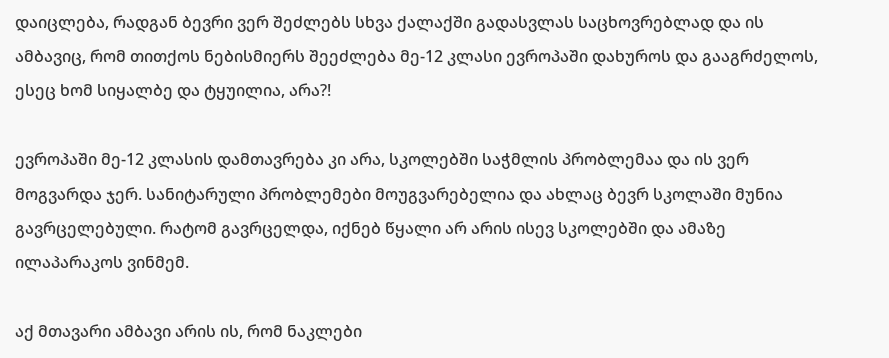დაიცლება, რადგან ბევრი ვერ შეძლებს სხვა ქალაქში გადასვლას საცხოვრებლად და ის ამბავიც, რომ თითქოს ნებისმიერს შეეძლება მე-12 კლასი ევროპაში დახუროს და გააგრძელოს, ესეც ხომ სიყალბე და ტყუილია, არა?!

ევროპაში მე-12 კლასის დამთავრება კი არა, სკოლებში საჭმლის პრობლემაა და ის ვერ მოგვარდა ჯერ. სანიტარული პრობლემები მოუგვარებელია და ახლაც ბევრ სკოლაში მუნია გავრცელებული. რატომ გავრცელდა, იქნებ წყალი არ არის ისევ სკოლებში და ამაზე ილაპარაკოს ვინმემ.

აქ მთავარი ამბავი არის ის, რომ ნაკლები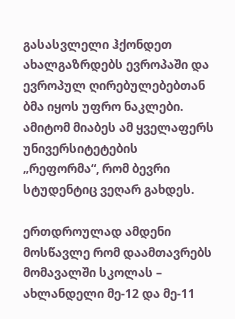გასასვლელი ჰქონდეთ ახალგაზრდებს ევროპაში და ევროპულ ღირებულებებთან ბმა იყოს უფრო ნაკლები. ამიტომ მიაბეს ამ ყველაფერს უნივერსიტეტების „რეფორმა“, რომ ბევრი სტუდენტიც ვეღარ გახდეს.

ერთდროულად ამდენი მოსწავლე რომ დაამთავრებს მომავალში სკოლას – ახლანდელი მე-12 და მე-11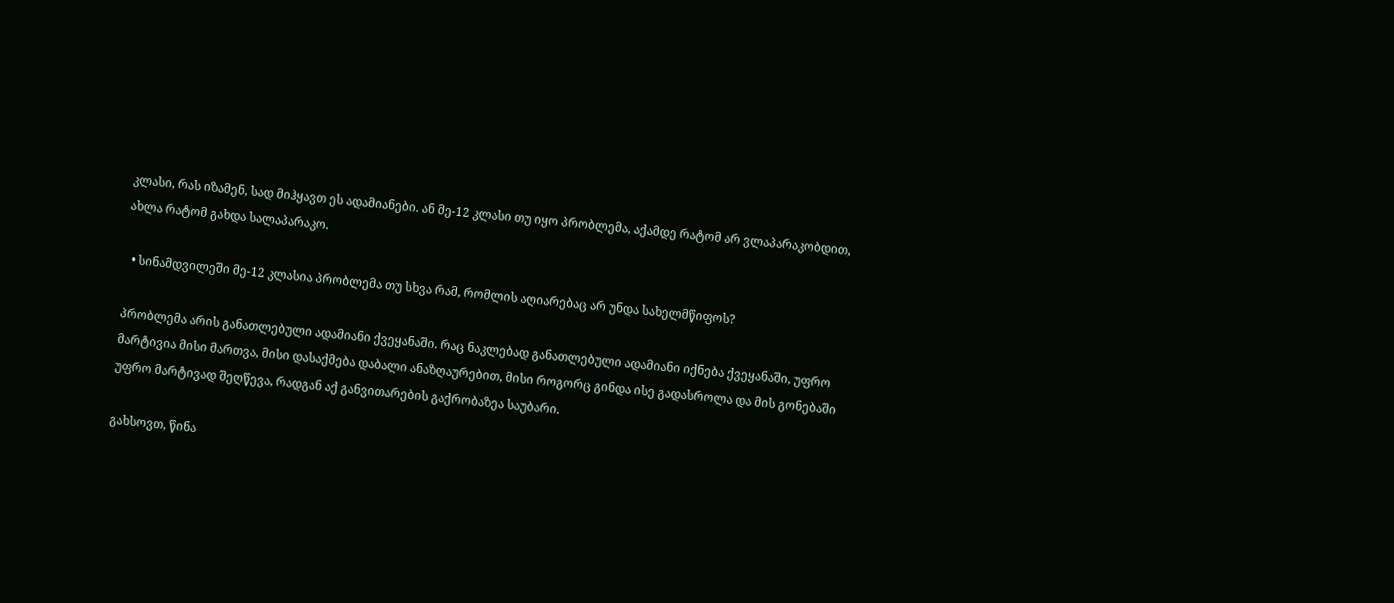კლასი, რას იზამენ, სად მიჰყავთ ეს ადამიანები. ან მე-12 კლასი თუ იყო პრობლემა, აქამდე რატომ არ ვლაპარაკობდით, ახლა რატომ გახდა სალაპარაკო.

  • სინამდვილეში მე-12 კლასია პრობლემა თუ სხვა რამ, რომლის აღიარებაც არ უნდა სახელმწიფოს?

პრობლემა არის განათლებული ადამიანი ქვეყანაში. რაც ნაკლებად განათლებული ადამიანი იქნება ქვეყანაში, უფრო მარტივია მისი მართვა, მისი დასაქმება დაბალი ანაზღაურებით, მისი როგორც გინდა ისე გადასროლა და მის გონებაში უფრო მარტივად შეღწევა, რადგან აქ განვითარების გაქრობაზეა საუბარი.

გახსოვთ, წინა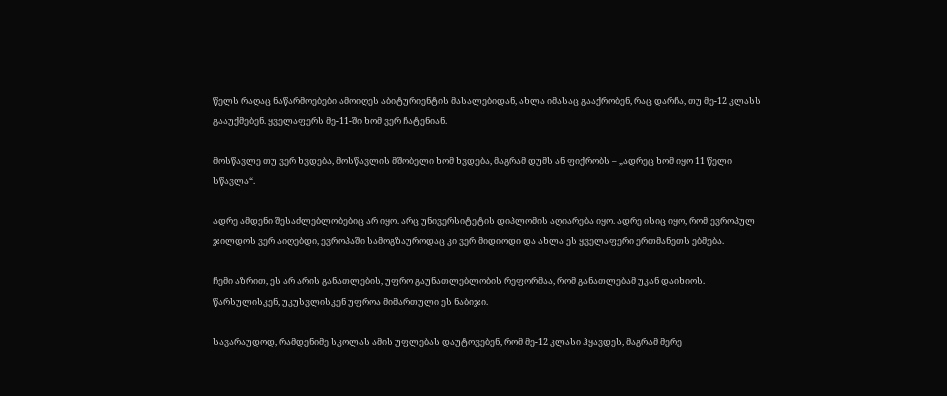წელს რაღაც ნაწარმოებები ამოიღეს აბიტურიენტის მასალებიდან, ახლა იმასაც გააქრობენ, რაც დარჩა, თუ მე-12 კლასს გააუქმებენ. ყველაფერს მე-11-ში ხომ ვერ ჩატენიან.

მოსწავლე თუ ვერ ხვდება, მოსწავლის მშობელი ხომ ხვდება, მაგრამ დუმს ან ფიქრობს – „ადრეც ხომ იყო 11 წელი სწავლა“.

ადრე ამდენი შესაძლებლობებიც არ იყო. არც უნივერსიტეტის დიპლომის აღიარება იყო. ადრე ისიც იყო, რომ ევროპულ ჯილდოს ვერ აიღებდი, ევროპაში სამოგზაუროდაც კი ვერ მიდიოდი და ახლა ეს ყველაფერი ერთმანეთს ებმება.

ჩემი აზრით, ეს არ არის განათლების, უფრო გაუნათლებლობის რეფორმაა, რომ განათლებამ უკან დაიხიოს. წარსულისკენ, უკუსვლისკენ უფროა მიმართული ეს ნაბიჯი.

სავარაუდოდ, რამდენიმე სკოლას ამის უფლებას დაუტოვებენ, რომ მე-12 კლასი ჰყავდეს, მაგრამ მერე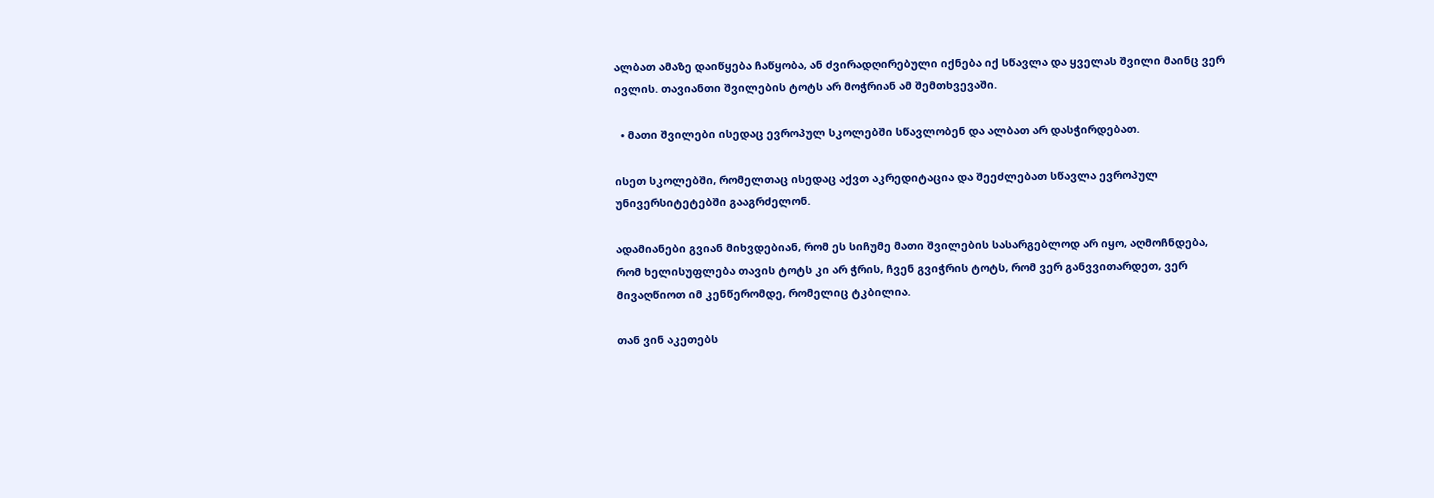ალბათ ამაზე დაიწყება ჩაწყობა, ან ძვირადღირებული იქნება იქ სწავლა და ყველას შვილი მაინც ვერ ივლის. თავიანთი შვილების ტოტს არ მოჭრიან ამ შემთხვევაში.

  • მათი შვილები ისედაც ევროპულ სკოლებში სწავლობენ და ალბათ არ დასჭირდებათ.

ისეთ სკოლებში, რომელთაც ისედაც აქვთ აკრედიტაცია და შეეძლებათ სწავლა ევროპულ უნივერსიტეტებში გააგრძელონ.

ადამიანები გვიან მიხვდებიან, რომ ეს სიჩუმე მათი შვილების სასარგებლოდ არ იყო, აღმოჩნდება, რომ ხელისუფლება თავის ტოტს კი არ ჭრის, ჩვენ გვიჭრის ტოტს, რომ ვერ განვვითარდეთ, ვერ მივაღწიოთ იმ კენწერომდე, რომელიც ტკბილია.

თან ვინ აკეთებს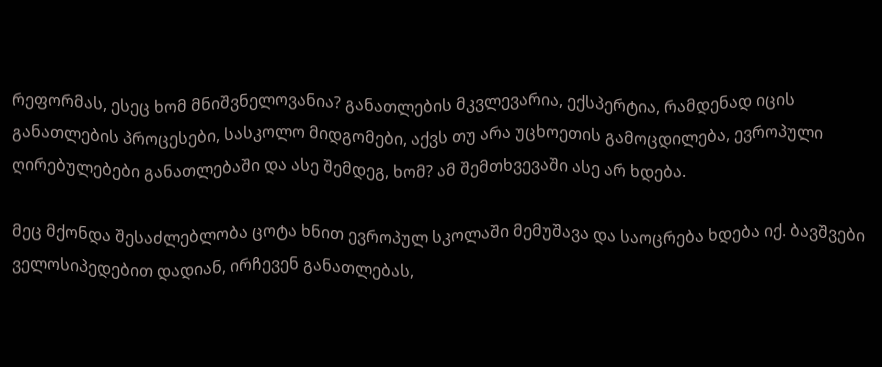რეფორმას, ესეც ხომ მნიშვნელოვანია? განათლების მკვლევარია, ექსპერტია, რამდენად იცის განათლების პროცესები, სასკოლო მიდგომები, აქვს თუ არა უცხოეთის გამოცდილება, ევროპული ღირებულებები განათლებაში და ასე შემდეგ, ხომ? ამ შემთხვევაში ასე არ ხდება.

მეც მქონდა შესაძლებლობა ცოტა ხნით ევროპულ სკოლაში მემუშავა და საოცრება ხდება იქ. ბავშვები ველოსიპედებით დადიან, ირჩევენ განათლებას,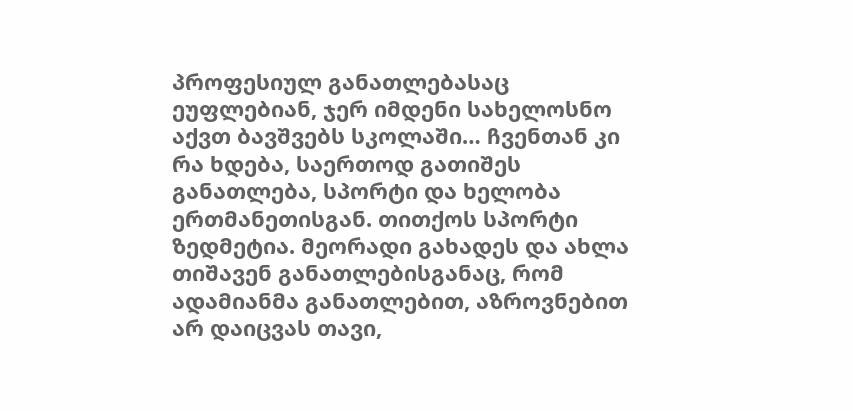პროფესიულ განათლებასაც ეუფლებიან, ჯერ იმდენი სახელოსნო აქვთ ბავშვებს სკოლაში… ჩვენთან კი რა ხდება, საერთოდ გათიშეს განათლება, სპორტი და ხელობა ერთმანეთისგან. თითქოს სპორტი ზედმეტია. მეორადი გახადეს და ახლა თიშავენ განათლებისგანაც, რომ ადამიანმა განათლებით, აზროვნებით არ დაიცვას თავი,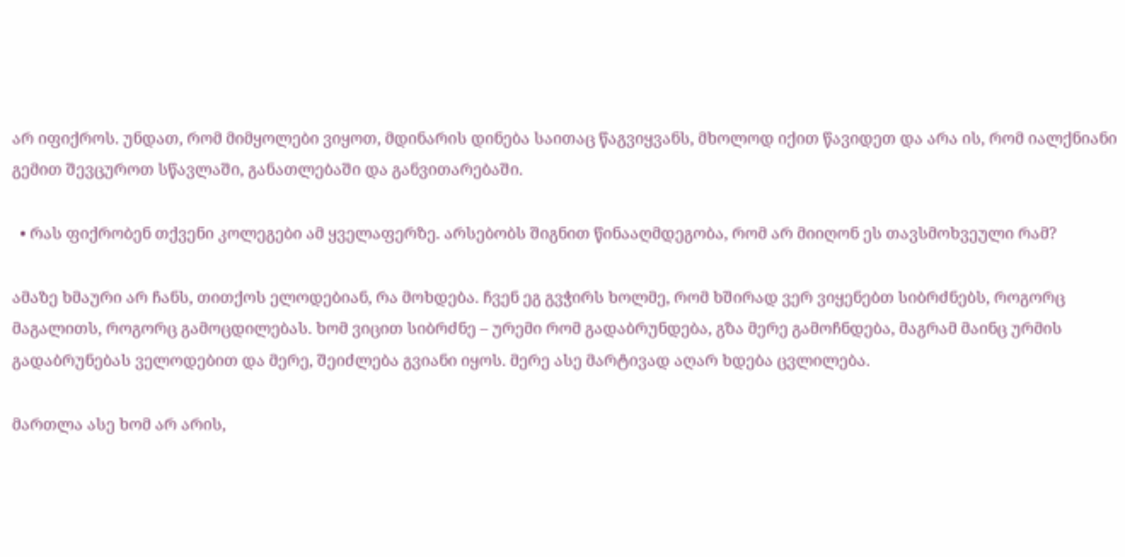არ იფიქროს. უნდათ, რომ მიმყოლები ვიყოთ, მდინარის დინება საითაც წაგვიყვანს, მხოლოდ იქით წავიდეთ და არა ის, რომ იალქნიანი გემით შევცუროთ სწავლაში, განათლებაში და განვითარებაში.

  • რას ფიქრობენ თქვენი კოლეგები ამ ყველაფერზე. არსებობს შიგნით წინააღმდეგობა, რომ არ მიიღონ ეს თავსმოხვეული რამ?

ამაზე ხმაური არ ჩანს, თითქოს ელოდებიან, რა მოხდება. ჩვენ ეგ გვჭირს ხოლმე, რომ ხშირად ვერ ვიყენებთ სიბრძნებს, როგორც მაგალითს, როგორც გამოცდილებას. ხომ ვიცით სიბრძნე – ურემი რომ გადაბრუნდება, გზა მერე გამოჩნდება, მაგრამ მაინც ურმის გადაბრუნებას ველოდებით და მერე, შეიძლება გვიანი იყოს. მერე ასე მარტივად აღარ ხდება ცვლილება.

მართლა ასე ხომ არ არის,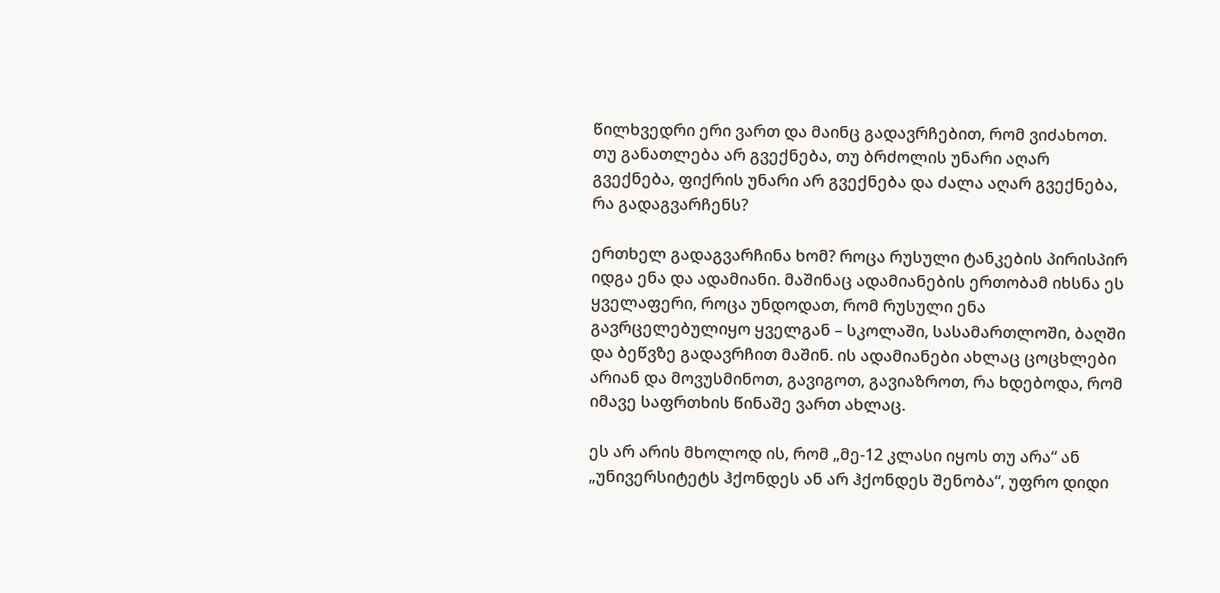წილხვედრი ერი ვართ და მაინც გადავრჩებით, რომ ვიძახოთ. თუ განათლება არ გვექნება, თუ ბრძოლის უნარი აღარ გვექნება, ფიქრის უნარი არ გვექნება და ძალა აღარ გვექნება, რა გადაგვარჩენს?

ერთხელ გადაგვარჩინა ხომ? როცა რუსული ტანკების პირისპირ იდგა ენა და ადამიანი. მაშინაც ადამიანების ერთობამ იხსნა ეს ყველაფერი, როცა უნდოდათ, რომ რუსული ენა გავრცელებულიყო ყველგან – სკოლაში, სასამართლოში, ბაღში და ბეწვზე გადავრჩით მაშინ. ის ადამიანები ახლაც ცოცხლები არიან და მოვუსმინოთ, გავიგოთ, გავიაზროთ, რა ხდებოდა, რომ იმავე საფრთხის წინაშე ვართ ახლაც.

ეს არ არის მხოლოდ ის, რომ „მე-12 კლასი იყოს თუ არა“ ან „უნივერსიტეტს ჰქონდეს ან არ ჰქონდეს შენობა“, უფრო დიდი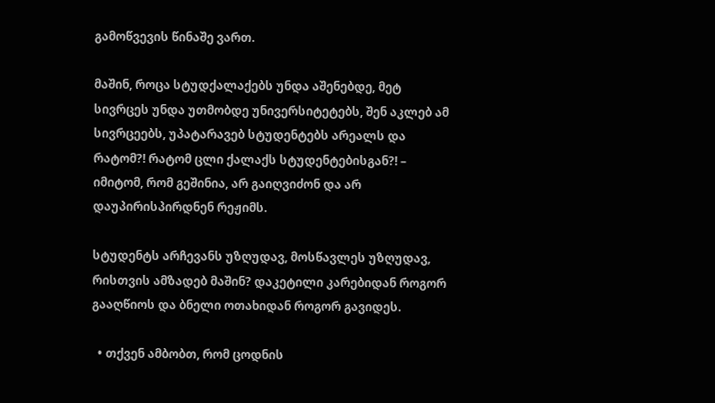გამოწვევის წინაშე ვართ.

მაშინ, როცა სტუდქალაქებს უნდა აშენებდე, მეტ სივრცეს უნდა უთმობდე უნივერსიტეტებს, შენ აკლებ ამ სივრცეებს, უპატარავებ სტუდენტებს არეალს და რატომ?! რატომ ცლი ქალაქს სტუდენტებისგან?! – იმიტომ, რომ გეშინია, არ გაიღვიძონ და არ დაუპირისპირდნენ რეჟიმს.

სტუდენტს არჩევანს უზღუდავ, მოსწავლეს უზღუდავ, რისთვის ამზადებ მაშინ? დაკეტილი კარებიდან როგორ გააღწიოს და ბნელი ოთახიდან როგორ გავიდეს.

  • თქვენ ამბობთ, რომ ცოდნის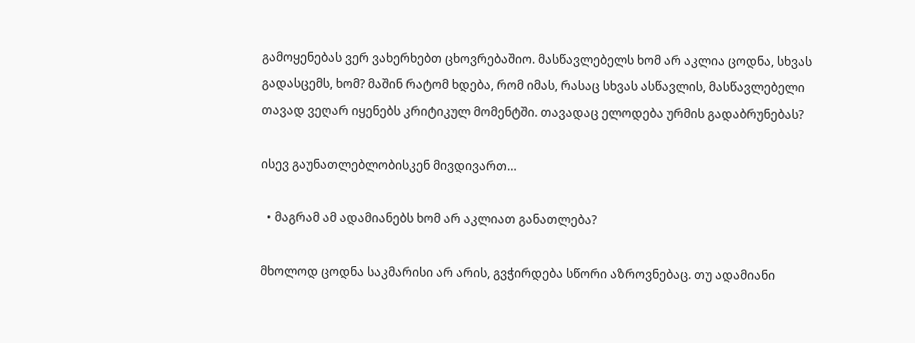გამოყენებას ვერ ვახერხებთ ცხოვრებაშიო. მასწავლებელს ხომ არ აკლია ცოდნა, სხვას გადასცემს, ხომ? მაშინ რატომ ხდება, რომ იმას, რასაც სხვას ასწავლის, მასწავლებელი თავად ვეღარ იყენებს კრიტიკულ მომენტში. თავადაც ელოდება ურმის გადაბრუნებას?

ისევ გაუნათლებლობისკენ მივდივართ…

  • მაგრამ ამ ადამიანებს ხომ არ აკლიათ განათლება?

მხოლოდ ცოდნა საკმარისი არ არის, გვჭირდება სწორი აზროვნებაც. თუ ადამიანი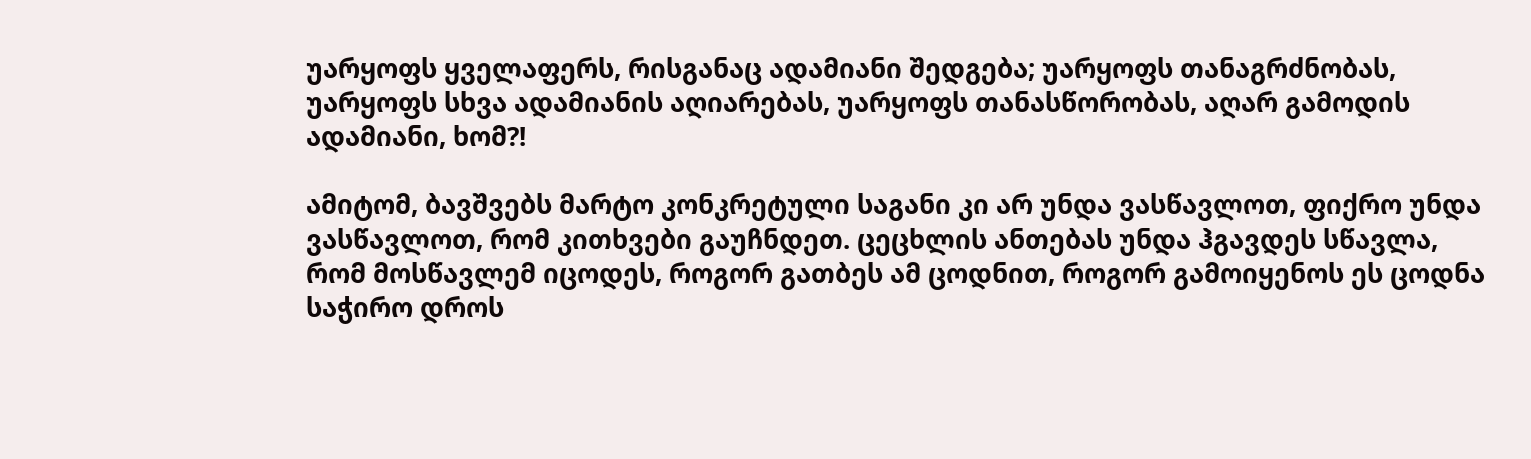უარყოფს ყველაფერს, რისგანაც ადამიანი შედგება; უარყოფს თანაგრძნობას, უარყოფს სხვა ადამიანის აღიარებას, უარყოფს თანასწორობას, აღარ გამოდის ადამიანი, ხომ?!

ამიტომ, ბავშვებს მარტო კონკრეტული საგანი კი არ უნდა ვასწავლოთ, ფიქრო უნდა ვასწავლოთ, რომ კითხვები გაუჩნდეთ. ცეცხლის ანთებას უნდა ჰგავდეს სწავლა, რომ მოსწავლემ იცოდეს, როგორ გათბეს ამ ცოდნით, როგორ გამოიყენოს ეს ცოდნა საჭირო დროს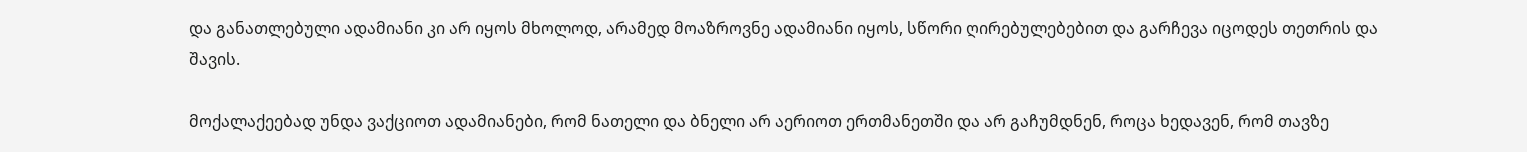და განათლებული ადამიანი კი არ იყოს მხოლოდ, არამედ მოაზროვნე ადამიანი იყოს, სწორი ღირებულებებით და გარჩევა იცოდეს თეთრის და შავის.

მოქალაქეებად უნდა ვაქციოთ ადამიანები, რომ ნათელი და ბნელი არ აერიოთ ერთმანეთში და არ გაჩუმდნენ, როცა ხედავენ, რომ თავზე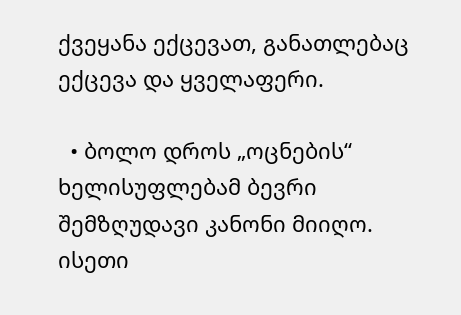ქვეყანა ექცევათ, განათლებაც ექცევა და ყველაფერი.

  • ბოლო დროს „ოცნების“ ხელისუფლებამ ბევრი შემზღუდავი კანონი მიიღო. ისეთი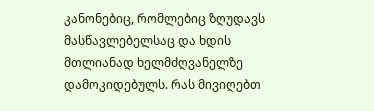კანონებიც, რომლებიც ზღუდავს მასწავლებელსაც და ხდის მთლიანად ხელმძღვანელზე დამოკიდებულს. რას მივიღებთ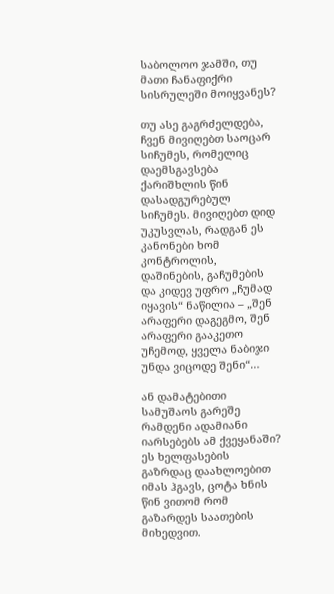საბოლოო ჯამში, თუ მათი ჩანაფიქრი სისრულეში მოიყვანეს?

თუ ასე გაგრძელდება, ჩვენ მივიღებთ საოცარ სიჩუმეს, რომელიც დაემსგავსება ქარიშხლის წინ დასადგურებულ სიჩუმეს. მივიღებთ დიდ უკუსვლას, რადგან ეს კანონები ხომ კონტროლის, დაშინების, გაჩუმების და კიდევ უფრო „ჩუმად იყავის“ ნაწილია – „შენ არაფერი დაგეგმო, შენ არაფერი გააკეთო უჩემოდ, ყველა ნაბიჯი უნდა ვიცოდე შენი“…

ან დამატებითი სამუშაოს გარეშე რამდენი ადამიანი იარსებებს ამ ქვეყანაში? ეს ხელფასების გაზრდაც დაახლოებით იმას ჰგავს, ცოტა ხნის წინ ვითომ რომ გაზარდეს საათების მიხედვით.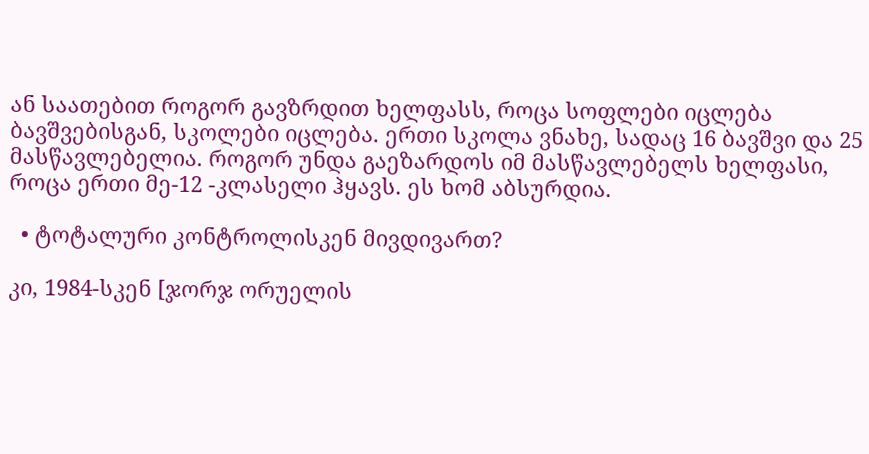ან საათებით როგორ გავზრდით ხელფასს, როცა სოფლები იცლება ბავშვებისგან, სკოლები იცლება. ერთი სკოლა ვნახე, სადაც 16 ბავშვი და 25 მასწავლებელია. როგორ უნდა გაეზარდოს იმ მასწავლებელს ხელფასი, როცა ერთი მე-12 -კლასელი ჰყავს. ეს ხომ აბსურდია.

  • ტოტალური კონტროლისკენ მივდივართ?

კი, 1984-სკენ [ჯორჯ ორუელის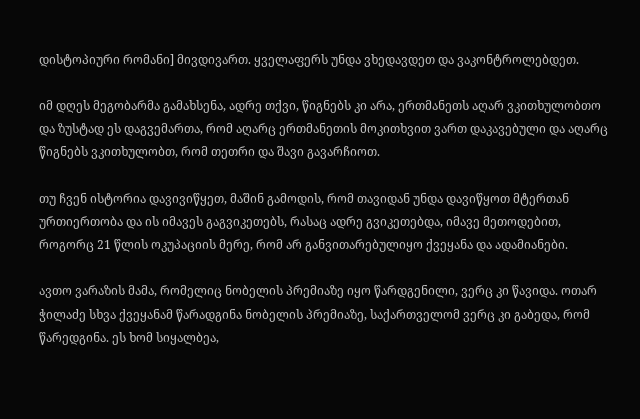დისტოპიური რომანი] მივდივართ. ყველაფერს უნდა ვხედავდეთ და ვაკონტროლებდეთ.

იმ დღეს მეგობარმა გამახსენა, ადრე თქვი, წიგნებს კი არა, ერთმანეთს აღარ ვკითხულობთო და ზუსტად ეს დაგვემართა, რომ აღარც ერთმანეთის მოკითხვით ვართ დაკავებული და აღარც წიგნებს ვკითხულობთ, რომ თეთრი და შავი გავარჩიოთ.

თუ ჩვენ ისტორია დავივიწყეთ, მაშინ გამოდის, რომ თავიდან უნდა დავიწყოთ მტერთან ურთიერთობა და ის იმავეს გაგვიკეთებს, რასაც ადრე გვიკეთებდა, იმავე მეთოდებით, როგორც 21 წლის ოკუპაციის მერე, რომ არ განვითარებულიყო ქვეყანა და ადამიანები.

ავთო ვარაზის მამა, რომელიც ნობელის პრემიაზე იყო წარდგენილი, ვერც კი წავიდა. ოთარ ჭილაძე სხვა ქვეყანამ წარადგინა ნობელის პრემიაზე, საქართველომ ვერც კი გაბედა, რომ წარედგინა. ეს ხომ სიყალბეა,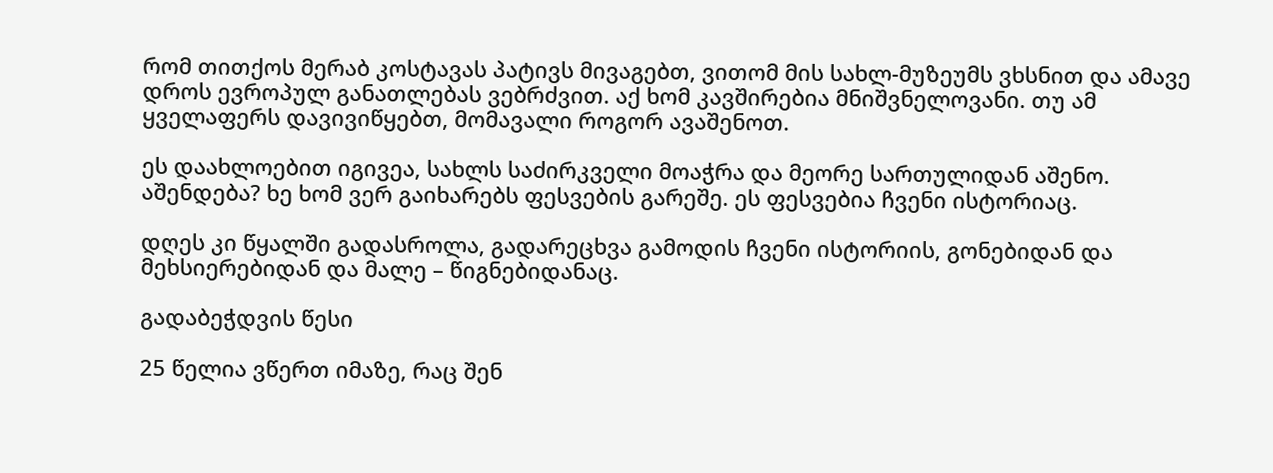რომ თითქოს მერაბ კოსტავას პატივს მივაგებთ, ვითომ მის სახლ-მუზეუმს ვხსნით და ამავე დროს ევროპულ განათლებას ვებრძვით. აქ ხომ კავშირებია მნიშვნელოვანი. თუ ამ ყველაფერს დავივიწყებთ, მომავალი როგორ ავაშენოთ.

ეს დაახლოებით იგივეა, სახლს საძირკველი მოაჭრა და მეორე სართულიდან აშენო. აშენდება? ხე ხომ ვერ გაიხარებს ფესვების გარეშე. ეს ფესვებია ჩვენი ისტორიაც.

დღეს კი წყალში გადასროლა, გადარეცხვა გამოდის ჩვენი ისტორიის, გონებიდან და მეხსიერებიდან და მალე – წიგნებიდანაც.

გადაბეჭდვის წესი

25 წელია ვწერთ იმაზე, რაც შენ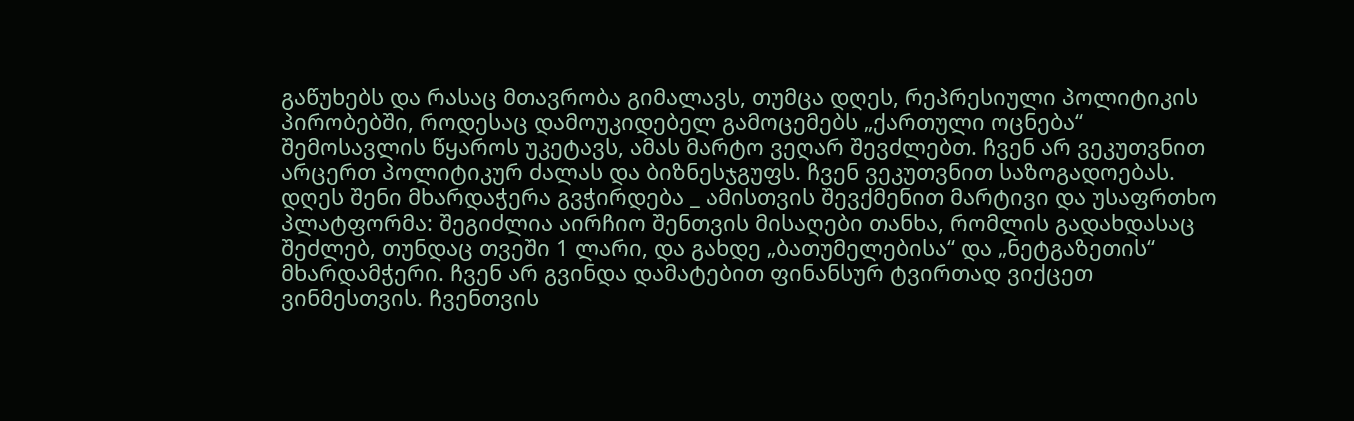გაწუხებს და რასაც მთავრობა გიმალავს, თუმცა დღეს, რეპრესიული პოლიტიკის პირობებში, როდესაც დამოუკიდებელ გამოცემებს „ქართული ოცნება“ შემოსავლის წყაროს უკეტავს, ამას მარტო ვეღარ შევძლებთ. ჩვენ არ ვეკუთვნით არცერთ პოლიტიკურ ძალას და ბიზნესჯგუფს. ჩვენ ვეკუთვნით საზოგადოებას. დღეს შენი მხარდაჭერა გვჭირდება _ ამისთვის შევქმენით მარტივი და უსაფრთხო პლატფორმა: შეგიძლია აირჩიო შენთვის მისაღები თანხა, რომლის გადახდასაც შეძლებ, თუნდაც თვეში 1 ლარი, და გახდე „ბათუმელებისა“ და „ნეტგაზეთის“ მხარდამჭერი. ჩვენ არ გვინდა დამატებით ფინანსურ ტვირთად ვიქცეთ ვინმესთვის. ჩვენთვის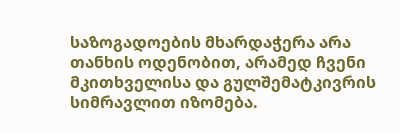საზოგადოების მხარდაჭერა არა თანხის ოდენობით, არამედ ჩვენი მკითხველისა და გულშემატკივრის სიმრავლით იზომება.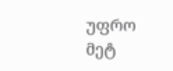უფრო მეტ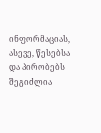ინფორმაციას, ასევე, წესებსა და პირობებს შეგიძლია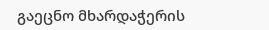გაეცნო მხარდაჭერის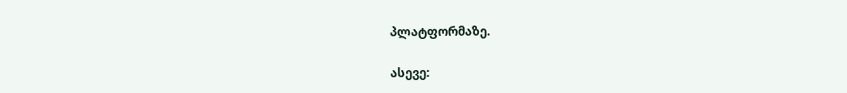პლატფორმაზე.

ასევე: